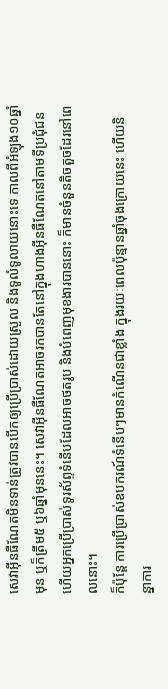សេវាអ៊ីនធឺណែតមិនទាន់ត្រូវបានបើកឲ្យប្រើប្រាស់ដោយស្រួល និងទូលំទូលាយនោះទេ កាលពីអំឡុង១០ឆ្នាំមុន ឬក៏ត្រឹម៥ ឬ៦ឆ្នាំមុននេះ។ សេវាអ៊ីនធឺណែតអាចរកបានតែនៅក្នុងហាងអ៊ីនធឺណែតនៅតាមទីប្រជុំជន ហើយអ្នកប្រើប្រាស់ទូរស័ព្ទទំនើបដែលអាចថតរូប និងបំពេញមុខងារបាននោះ ក៏មានចំនួនតិចតួចដែរនៅពេលនោះ។
ក៏ប៉ុន្តែ ការប្រើប្រាស់ឧបករណ៍ទំនើបៗមានកំណើនជាខ្លាំង ក្នុងរយៈពេលប៉ុន្មានឆ្នាំចុងក្រោយនេះ ហើយនិន្នាការ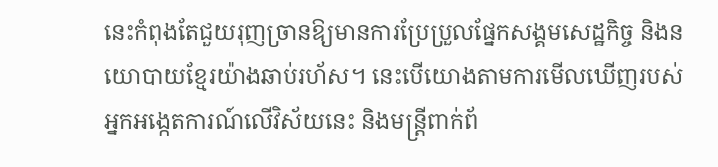នេះកំពុងតែជួយរុញច្រានឱ្យមានការប្រែប្រួលផ្នែកសង្គមសេដ្ឋកិច្ច និងនយោបាយខ្មែរយ៉ាងឆាប់រហ័ស។ នេះបើយោងតាមការមើលឃើញរបស់អ្នកអង្កេតការណ៍លើវិស័យនេះ និងមន្ត្រីពាក់ព័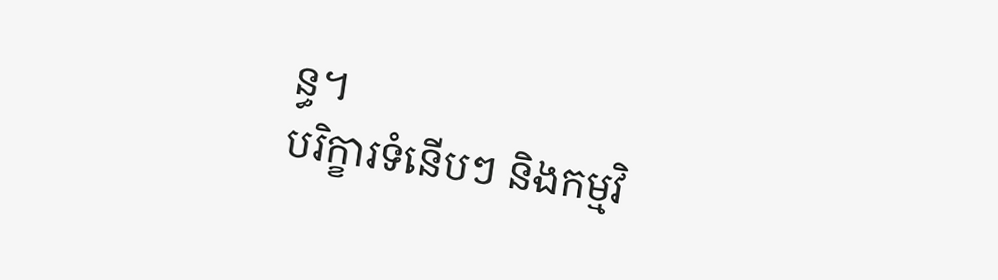ន្ធ។
បរិក្ខារទំនើបៗ និងកម្មវិ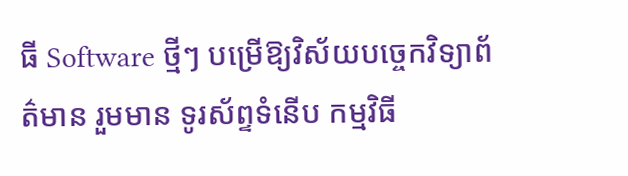ធី Software ថ្មីៗ បម្រើឱ្យវិស័យបច្ចេកវិទ្យាព័ត៌មាន រួមមាន ទូរស័ព្ទទំនើប កម្មវិធី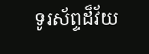ទូរស័ព្ទដ៏វ័យ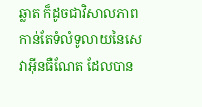ឆ្លាត ក៏ដូចជាវិសាលភាពកាន់តែទំលំទូលាយនៃសេវាអ៊ីនធឺណែត ដែលបាន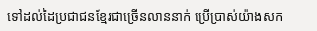ទៅដល់ដៃប្រជាជនខ្មែរជាច្រើនលាននាក់ ប្រើប្រាស់យ៉ាងសក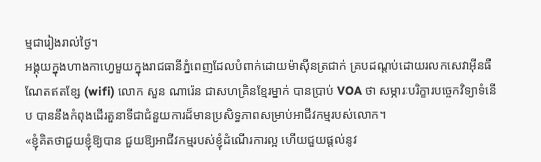ម្មជារៀងរាល់ថ្ងៃ។
អង្គុយក្នុងហាងកាហ្វេមួយក្នុងរាជធានីភ្នំពេញដែលបំពាក់ដោយម៉ាស៊ីនត្រជាក់ គ្របដណ្ដប់ដោយរលកសេវាអ៊ីនធឺណែតឥតខ្សែ (wifi) លោក សួន ណារ៉េន ជាសហគ្រិនខ្មែរម្នាក់ បានប្រាប់ VOA ថា សម្ភារៈបរិក្ខារបច្ចេកវិទ្យាទំនើប បាននឹងកំពុងដើរតួនាទីជាជំនួយការដ៏មានប្រសិទ្ធភាពសម្រាប់អាជីវកម្មរបស់លោក។
«ខ្ញុំគិតថាជួយខ្ញុំឱ្យបាន ជួយឱ្យអាជីវកម្មរបស់ខ្ញុំដំណើរការល្អ ហើយជួយផ្ដល់នូវ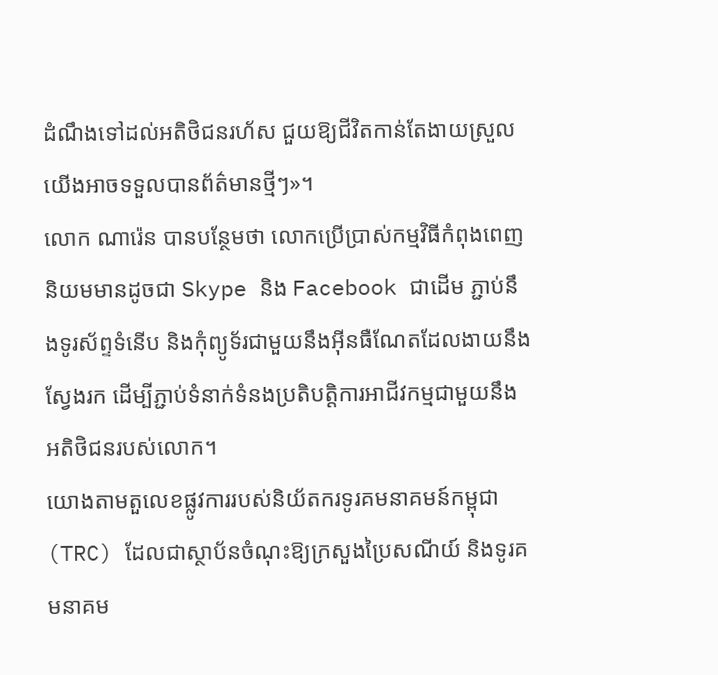ដំណឹងទៅដល់អតិថិជនរហ័ស ជួយឱ្យជីវិតកាន់តែងាយស្រួល យើងអាចទទួលបានព័ត៌មានថ្មីៗ»។
លោក ណារ៉េន បានបន្ថែមថា លោកប្រើប្រាស់កម្មវិធីកំពុងពេញនិយមមានដូចជា Skype និង Facebook ជាដើម ភ្ជាប់នឹងទូរស័ព្ទទំនើប និងកុំព្យូទ័រជាមួយនឹងអ៊ីនធឺណែតដែលងាយនឹងស្វែងរក ដើម្បីភ្ជាប់ទំនាក់ទំនងប្រតិបត្តិការអាជីវកម្មជាមួយនឹងអតិថិជនរបស់លោក។
យោងតាមតួលេខផ្លូវការរបស់និយ័តករទូរគមនាគមន៍កម្ពុជា (TRC) ដែលជាស្ថាប័នចំណុះឱ្យក្រសួងប្រៃសណីយ៍ និងទូរគមនាគម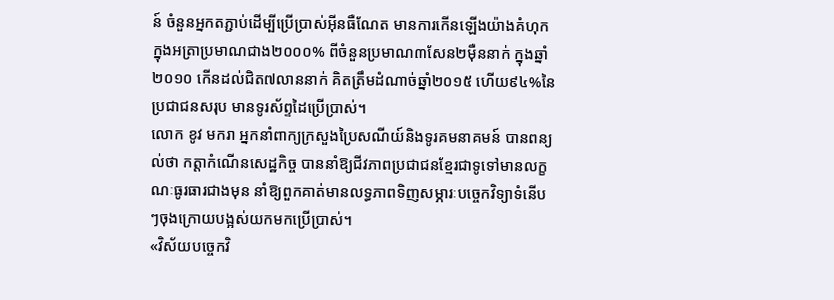ន៍ ចំនួនអ្នកតភ្ជាប់ដើម្បីប្រើប្រាស់អ៊ីនធឺណែត មានការកើនឡើងយ៉ាងគំហុក ក្នុងអត្រាប្រមាណជាង២០០០% ពីចំនួនប្រមាណ៣សែន២ម៉ឺននាក់ ក្នុងឆ្នាំ២០១០ កើនដល់ជិត៧លាននាក់ គិតត្រឹមដំណាច់ឆ្នាំ២០១៥ ហើយ៩៤%នៃប្រជាជនសរុប មានទូរស័ព្ទដៃប្រើប្រាស់។
លោក ខូវ មករា អ្នកនាំពាក្យក្រសួងប្រៃសណីយ៍និងទូរគមនាគមន៍ បានពន្យល់ថា កត្តាកំណើនសេដ្ឋកិច្ច បាននាំឱ្យជីវភាពប្រជាជនខ្មែរជាទូទៅមានលក្ខណៈធូរធារជាងមុន នាំឱ្យពួកគាត់មានលទ្ធភាពទិញសម្ភារៈបច្ចេកវិទ្យាទំនើបៗចុងក្រោយបង្អស់យកមកប្រើប្រាស់។
«វិស័យបច្ចេកវិ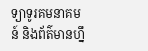ទ្យាទូរគមនាគមន៍ និងព័ត៌មានហ្នឹ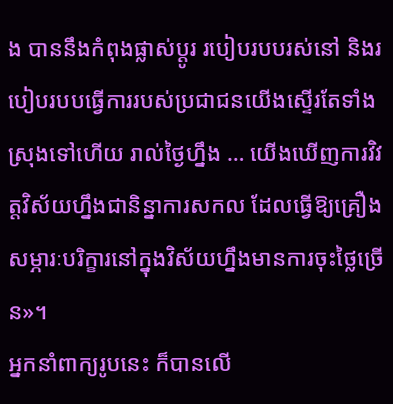ង បាននឹងកំពុងផ្លាស់ប្ដូរ របៀបរបបរស់នៅ និងរបៀបរបបធ្វើការរបស់ប្រជាជនយើងស្ទើរតែទាំងស្រុងទៅហើយ រាល់ថ្ងៃហ្នឹង … យើងឃើញការវិវត្តវិស័យហ្នឹងជានិន្នាការសកល ដែលធ្វើឱ្យគ្រឿងសម្ភារៈបរិក្ខារនៅក្នុងវិស័យហ្នឹងមានការចុះថ្លៃច្រើន»។
អ្នកនាំពាក្យរូបនេះ ក៏បានលើ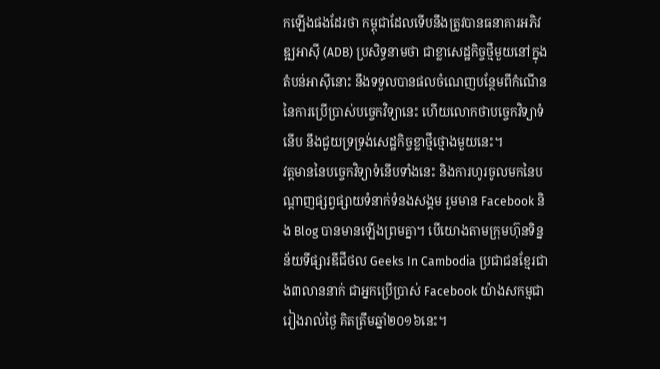កឡើងផងដែរថា កម្ពុជាដែលទើបនឹងត្រូវបានធនាគារអភិវឌ្ឍអាស៊ី (ADB) ប្រសិទ្ធនាមថា ជាខ្លាសេដ្ឋកិច្ចថ្មីមួយនៅក្នុងតំបន់អាស៊ីនោះ នឹងទទួលបានផលចំណេញបន្ថែមពីកំណើននៃការប្រើប្រាស់បច្ចេកវិទ្យានេះ ហើយលោកថាបច្ចេកវិទ្យាទំនើប នឹងជួយទ្រទ្រង់សេដ្ឋកិច្ចខ្លាថ្មីថ្មោងមួយនេះ។
វត្តមាននៃបច្ចេកវិទ្យាទំនើបទាំងនេះ និងការហូរចូលមកនៃបណ្ដាញផ្សព្វផ្សាយទំនាក់ទំនងសង្គម រួមមាន Facebook និង Blog បានមានឡើងព្រមគ្នា។ បើយោងតាមក្រុមហ៊ុនទិន្នន័យទីផ្សារឌីជីថល Geeks In Cambodia ប្រជាជនខ្មែរជាង៣លាននាក់ ជាអ្នកប្រើប្រាស់ Facebook យ៉ាងសកម្មជារៀងរាល់ថ្ងៃ គិតត្រឹមឆ្នាំ២០១៦នេះ។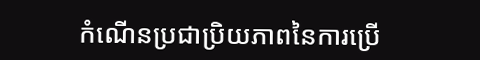កំណើនប្រជាប្រិយភាពនៃការប្រើ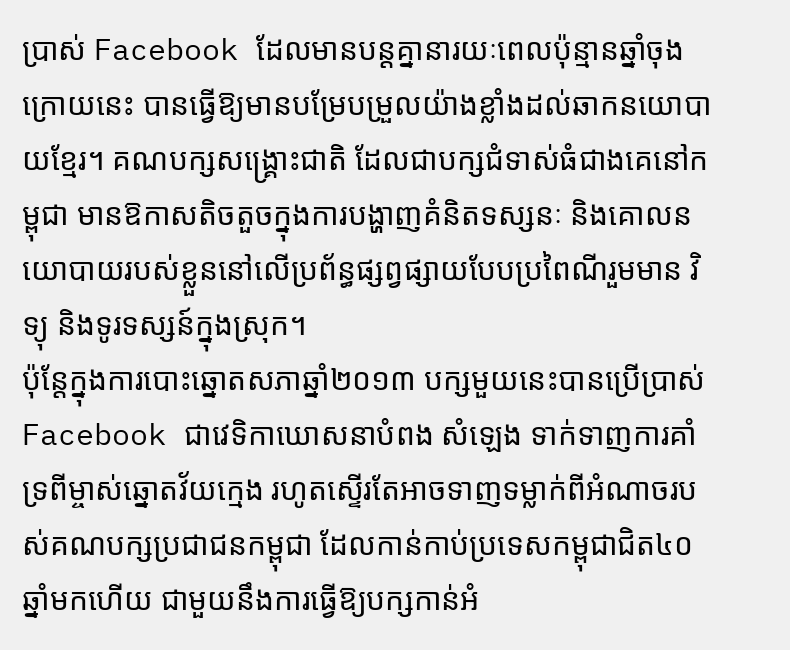ប្រាស់ Facebook ដែលមានបន្តគ្នានារយៈពេលប៉ុន្មានឆ្នាំចុងក្រោយនេះ បានធ្វើឱ្យមានបម្រែបម្រួលយ៉ាងខ្លាំងដល់ឆាកនយោបាយខ្មែរ។ គណបក្សសង្គ្រោះជាតិ ដែលជាបក្សជំទាស់ធំជាងគេនៅកម្ពុជា មានឱកាសតិចតួចក្នុងការបង្ហាញគំនិតទស្សនៈ និងគោលនយោបាយរបស់ខ្លួននៅលើប្រព័ន្ធផ្សព្វផ្សាយបែបប្រពៃណីរួមមាន វិទ្យុ និងទូរទស្សន៍ក្នុងស្រុក។
ប៉ុន្តែក្នុងការបោះឆ្នោតសភាឆ្នាំ២០១៣ បក្សមួយនេះបានប្រើប្រាស់ Facebook ជាវេទិកាឃោសនាបំពង សំឡេង ទាក់ទាញការគាំទ្រពីម្ចាស់ឆ្នោតវ័យក្មេង រហូតស្ទើរតែអាចទាញទម្លាក់ពីអំណាចរបស់គណបក្សប្រជាជនកម្ពុជា ដែលកាន់កាប់ប្រទេសកម្ពុជាជិត៤០ឆ្នាំមកហើយ ជាមួយនឹងការធ្វើឱ្យបក្សកាន់អំ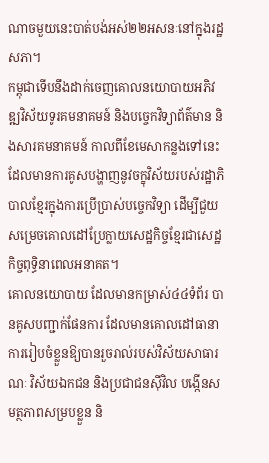ណាចមួយនេះបាត់បង់អស់២២អសនៈនៅក្នុងរដ្ឋសភា។
កម្ពុជាទើបនឹងដាក់ចេញគោលនយោបាយអភិវឌ្ឍវិស័យទូរគមនាគមន៍ និងបច្ចេកវិទ្យាព័ត៌មាន និងសារគមនាគមន៍ កាលពីខែមេសាកន្លងទៅនេះ ដែលមានការគូសបង្ហាញនូវចក្ខុវិស័យរបស់រដ្ឋាភិបាលខ្មែរក្នុងការប្រើប្រាស់បច្ចេកវិទ្យា ដើម្បីជួយសម្រេចគោលដៅប្រែក្លាយសេដ្ឋកិច្ចខ្មែរជាសេដ្ឋកិច្ចពុទ្ធិនាពេលអនាគត។
គោលនយោបាយ ដែលមានកម្រាស់៤៤ទំព័រ បានគូសបញ្ជាក់ផែនការ ដែលមានគោលដៅធានាការរៀបចំខ្លួនឱ្យបានរួចរាល់របស់វិស័យសាធារណៈ វិស័យឯកជន និងប្រជាជនស៊ីវិល បង្កើនសមត្ថភាពសម្របខ្លួន និ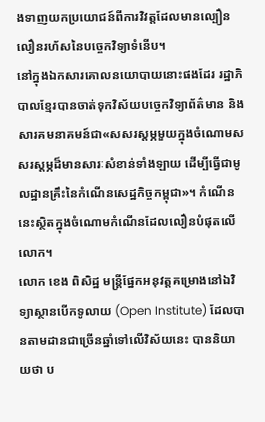ងទាញយកប្រយោជន៍ពីការវិវត្តដែលមានល្បឿនលឿនរហ័សនៃបច្ចេកវិទ្យាទំនើប។
នៅក្នុងឯកសារគោលនយោបាយនោះផងដែរ រដ្ឋាភិបាលខ្មែរបានចាត់ទុកវិស័យបច្ចេកវិទ្យាព័ត៌មាន និងសារគមនាគមន៍ជា«សសរស្ដម្ភមួយក្នុងចំណោមសសរស្ដម្ភដ៏មានសារៈសំខាន់ទាំងឡាយ ដើម្បីធ្វើជាមូលដ្ឋានគ្រឹះនៃកំណើនសេដ្ឋកិច្ចកម្ពុជា»។ កំណើននេះស្ថិតក្នុងចំណោមកំណើនដែលលឿនបំផុតលើលោក។
លោក ខេង ពិសិដ្ឋ មន្ត្រីផ្នែកអនុវត្តគម្រោងនៅឯវិទ្យាស្ថានបើកទូលាយ (Open Institute) ដែលបានតាមដានជាច្រើនឆ្នាំទៅលើវិស័យនេះ បាននិយាយថា ប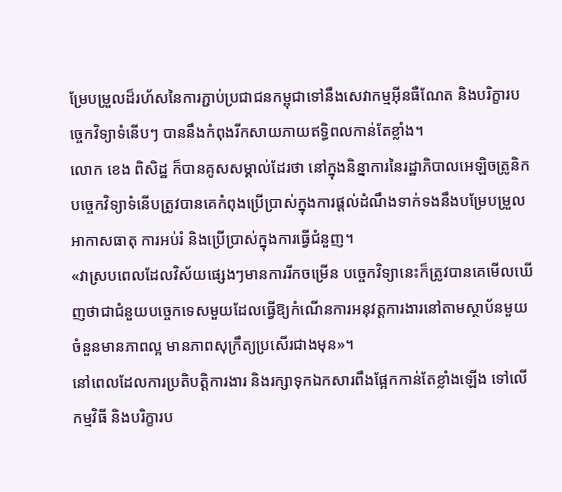ម្រែបម្រួលដ៏រហ័សនៃការភ្ជាប់ប្រជាជនកម្ពុជាទៅនឹងសេវាកម្មអ៊ីនធឺណែត និងបរិក្ខារបច្ចេកវិទ្យាទំនើបៗ បាននឹងកំពុងរីកសាយភាយឥទ្ធិពលកាន់តែខ្លាំង។
លោក ខេង ពិសិដ្ឋ ក៏បានគូសសម្គាល់ដែរថា នៅក្នុងនិន្នាការនៃរដ្ឋាភិបាលអេឡិចត្រូនិក បច្ចេកវិទ្យាទំនើបត្រូវបានគេកំពុងប្រើប្រាស់ក្នុងការផ្ដល់ដំណឹងទាក់ទងនឹងបម្រែបម្រួលអាកាសធាតុ ការអប់រំ និងប្រើប្រាស់ក្នុងការធ្វើជំនួញ។
«វាស្របពេលដែលវិស័យផ្សេងៗមានការរីកចម្រើន បច្ចេកវិទ្យានេះក៏ត្រូវបានគេមើលឃើញថាជាជំនួយបច្ចេកទេសមួយដែលធ្វើឱ្យកំណើនការអនុវត្តការងារនៅតាមស្ថាប័នមួយចំនួនមានភាពល្អ មានភាពសុក្រឹត្យប្រសើរជាងមុន»។
នៅពេលដែលការប្រតិបត្តិការងារ និងរក្សាទុកឯកសារពឹងផ្អែកកាន់តែខ្លាំងឡើង ទៅលើកម្មវិធី និងបរិក្ខារប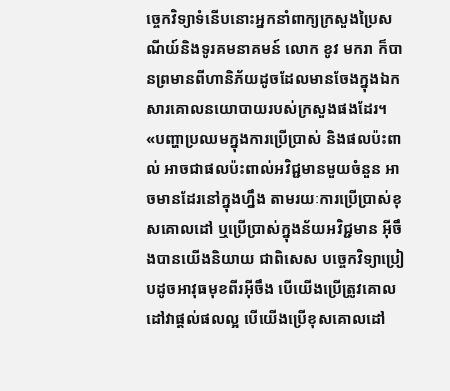ច្ចេកវិទ្យាទំនើបនោះអ្នកនាំពាក្យក្រសួងប្រៃសណីយ៍និងទូរគមនាគមន៍ លោក ខូវ មករា ក៏បានព្រមានពីហានិភ័យដូចដែលមានចែងក្នុងឯកសារគោលនយោបាយរបស់ក្រសួងផងដែរ។
«បញ្ហាប្រឈមក្នុងការប្រើប្រាស់ និងផលប៉ះពាល់ អាចជាផលប៉ះពាល់អវិជ្ជមានមួយចំនួន អាចមានដែរនៅក្នុងហ្នឹង តាមរយៈការប្រើប្រាស់ខុសគោលដៅ ឬប្រើប្រាស់ក្នុងន័យអវិជ្ជមាន អ៊ីចឹងបានយើងនិយាយ ជាពិសេស បច្ចេកវិទ្យាប្រៀបដូចអាវុធមុខពីរអ៊ីចឹង បើយើងប្រើត្រូវគោលដៅវាផ្ដល់ផលល្អ បើយើងប្រើខុសគោលដៅ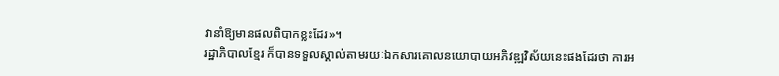វានាំឱ្យមានផលពិបាកខ្លះដែរ»។
រដ្ឋាភិបាលខ្មែរ ក៏បានទទួលស្គាល់តាមរយៈឯកសារគោលនយោបាយអភិវឌ្ឍវិស័យនេះផងដែរថា ការអ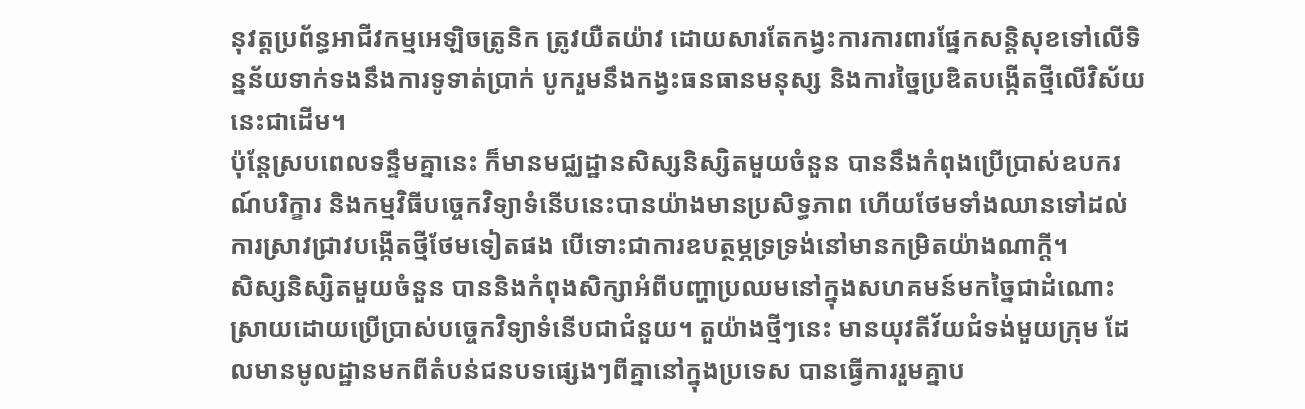នុវត្តប្រព័ន្ធអាជីវកម្មអេឡិចត្រូនិក ត្រូវយឺតយ៉ាវ ដោយសារតែកង្វះការការពារផ្នែកសន្តិសុខទៅលើទិន្នន័យទាក់ទងនឹងការទូទាត់ប្រាក់ បូករួមនឹងកង្វះធនធានមនុស្ស និងការច្នៃប្រឌិតបង្កើតថ្មីលើវិស័យនេះជាដើម។
ប៉ុន្តែស្របពេលទន្ទឹមគ្នានេះ ក៏មានមជ្ឈដ្ឋានសិស្សនិស្សិតមួយចំនួន បាននឹងកំពុងប្រើប្រាស់ឧបករណ៍បរិក្ខារ និងកម្មវិធីបច្ចេកវិទ្យាទំនើបនេះបានយ៉ាងមានប្រសិទ្ធភាព ហើយថែមទាំងឈានទៅដល់ការស្រាវជ្រាវបង្កើតថ្មីថែមទៀតផង បើទោះជាការឧបត្ថម្ភទ្រទ្រង់នៅមានកម្រិតយ៉ាងណាក្ដី។
សិស្សនិស្សិតមួយចំនួន បាននិងកំពុងសិក្សាអំពីបញ្ហាប្រឈមនៅក្នុងសហគមន៍មកច្នៃជាដំណោះស្រាយដោយប្រើប្រាស់បច្ចេកវិទ្យាទំនើបជាជំនួយ។ តួយ៉ាងថ្មីៗនេះ មានយុវតីវ័យជំទង់មួយក្រុម ដែលមានមូលដ្ឋានមកពីតំបន់ជនបទផ្សេងៗពីគ្នានៅក្នុងប្រទេស បានធ្វើការរួមគ្នាប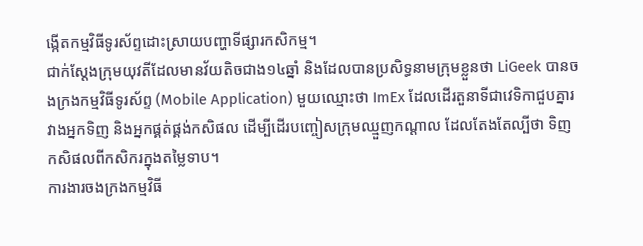ង្កើតកម្មវិធីទូរស័ព្ទដោះស្រាយបញ្ហាទីផ្សារកសិកម្ម។
ជាក់ស្ដែងក្រុមយុវតីដែលមានវ័យតិចជាង១៤ឆ្នាំ និងដែលបានប្រសិទ្ធនាមក្រុមខ្លួនថា LiGeek បានចងក្រងកម្មវិធីទូរស័ព្ទ (Mobile Application) មួយឈ្មោះថា ImEx ដែលដើរតួនាទីជាវេទិកាជួបគ្នារវាងអ្នកទិញ និងអ្នកផ្គត់ផ្គង់កសិផល ដើម្បីដើរបញ្ចៀសក្រុមឈ្មួញកណ្ដាល ដែលតែងតែល្បីថា ទិញកសិផលពីកសិករក្នុងតម្លៃទាប។
ការងារចងក្រងកម្មវិធី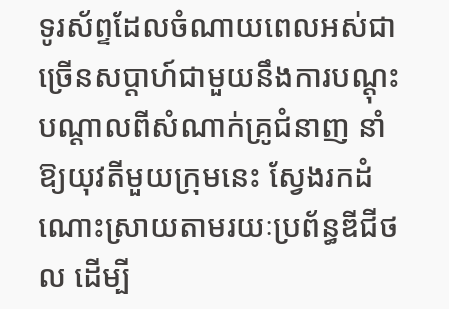ទូរស័ព្ទដែលចំណាយពេលអស់ជាច្រើនសប្ដាហ៍ជាមួយនឹងការបណ្ដុះបណ្ដាលពីសំណាក់គ្រូជំនាញ នាំឱ្យយុវតីមួយក្រុមនេះ ស្វែងរកដំណោះស្រាយតាមរយៈប្រព័ន្ធឌីជីថល ដើម្បី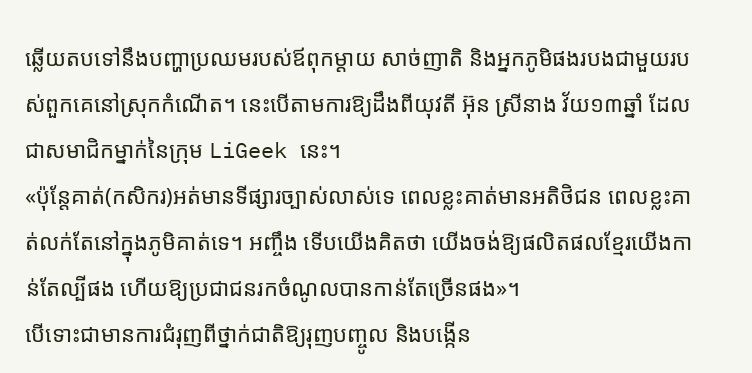ឆ្លើយតបទៅនឹងបញ្ហាប្រឈមរបស់ឪពុកម្ដាយ សាច់ញាតិ និងអ្នកភូមិផងរបងជាមួយរបស់ពួកគេនៅស្រុកកំណើត។ នេះបើតាមការឱ្យដឹងពីយុវតី អ៊ុន ស្រីនាង វ័យ១៣ឆ្នាំ ដែលជាសមាជិកម្នាក់នៃក្រុម LiGeek នេះ។
«ប៉ុន្តែគាត់(កសិករ)អត់មានទីផ្សារច្បាស់លាស់ទេ ពេលខ្លះគាត់មានអតិថិជន ពេលខ្លះគាត់លក់តែនៅក្នុងភូមិគាត់ទេ។ អញ្ចឹង ទើបយើងគិតថា យើងចង់ឱ្យផលិតផលខ្មែរយើងកាន់តែល្បីផង ហើយឱ្យប្រជាជនរកចំណូលបានកាន់តែច្រើនផង»។
បើទោះជាមានការជំរុញពីថ្នាក់ជាតិឱ្យរុញបញ្ចូល និងបង្កើន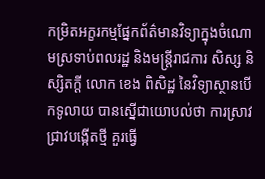កម្រិតអក្ខរកម្មផ្នែកព័ត៌មានវិទ្យាក្នុងចំណោមស្រទាប់ពលរដ្ឋ និងមន្ត្រីរាជការ សិស្ស និស្សិតក្ដី លោក ខេង ពិសិដ្ឋ នៃវិទ្យាស្ថានបើកទូលាយ បានស្នើជាយោបល់ថា ការស្រាវជ្រាវបង្កើតថ្មី គួរធ្វើ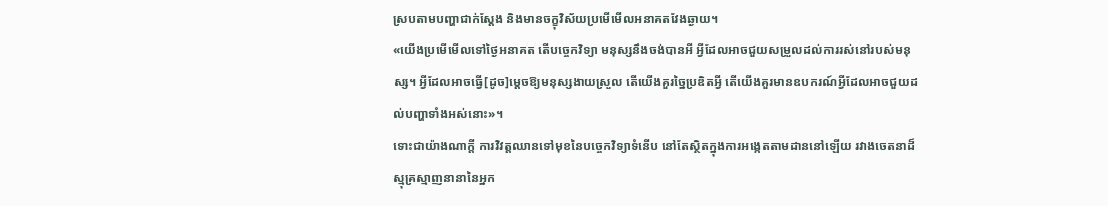ស្របតាមបញ្ហាជាក់ស្ដែង និងមានចក្ខុវិស័យប្រមើមើលអនាគតវែងឆ្ងាយ។
«យើងប្រមើមើលទៅថ្ងៃអនាគត តើបច្ចេកវិទ្យា មនុស្សនឹងចង់បានអី អ្វីដែលអាចជួយសម្រួលដល់ការរស់នៅរបស់មនុស្ស។ អ្វីដែលអាចធ្វើ[ដូច]ម្ដេចឱ្យមនុស្សងាយស្រួល តើយើងគួរច្នៃប្រឌិតអ្វី តើយើងគួរមានឧបករណ៍អ្វីដែលអាចជួយដល់បញ្ហាទាំងអស់នោះ»។
ទោះជាយ៉ាងណាក្ដី ការវិវត្តឈានទៅមុខនៃបច្ចេកវិទ្យាទំនើប នៅតែស្ថិតក្នុងការអង្កេតតាមដាននៅឡើយ រវាងចេតនាដ៏ស្មុគ្រស្មាញនានានៃអ្នក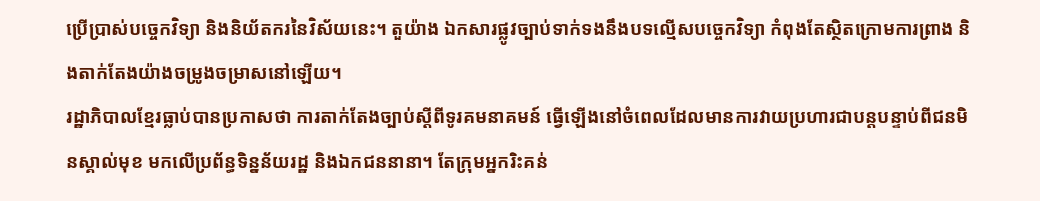ប្រើប្រាស់បច្ចេកវិទ្យា និងនិយ័តករនៃវិស័យនេះ។ តួយ៉ាង ឯកសារផ្លូវច្បាប់ទាក់ទងនឹងបទល្មើសបច្ចេកវិទ្យា កំពុងតែស្ថិតក្រោមការព្រាង និងតាក់តែងយ៉ាងចម្រូងចម្រាសនៅឡើយ។
រដ្ឋាភិបាលខ្មែរធ្លាប់បានប្រកាសថា ការតាក់តែងច្បាប់ស្ដីពីទូរគមនាគមន៍ ធ្វើឡើងនៅចំពេលដែលមានការវាយប្រហារជាបន្តបន្ទាប់ពីជនមិនស្គាល់មុខ មកលើប្រព័ន្ធទិន្នន័យរដ្ឋ និងឯកជននានា។ តែក្រុមអ្នករិះគន់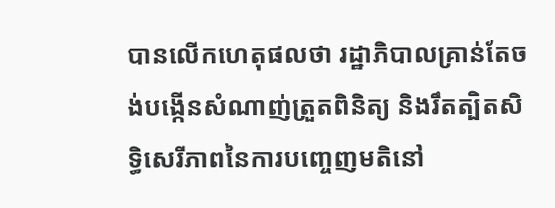បានលើកហេតុផលថា រដ្ឋាភិបាលគ្រាន់តែចង់បង្កើនសំណាញ់ត្រួតពិនិត្យ និងរឹតត្បិតសិទ្ធិសេរីភាពនៃការបញ្ចេញមតិនៅ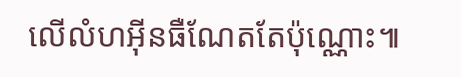លើលំហអ៊ីនធឺណែតតែប៉ុណ្ណោះ៕